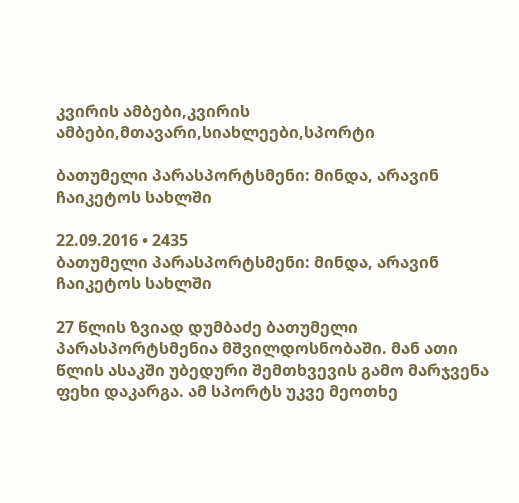კვირის ამბები,კვირის ამბები,მთავარი,სიახლეები,სპორტი

ბათუმელი პარასპორტსმენი: მინდა, არავინ ჩაიკეტოს სახლში

22.09.2016 • 2435
ბათუმელი პარასპორტსმენი: მინდა, არავინ ჩაიკეტოს სახლში

27 წლის ზვიად დუმბაძე ბათუმელი პარასპორტსმენია მშვილდოსნობაში. მან ათი წლის ასაკში უბედური შემთხვევის გამო მარჯვენა ფეხი დაკარგა. ამ სპორტს უკვე მეოთხე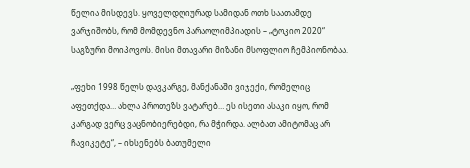წელია მისდევს. ყოველდღიურად სამიდან ოთხ საათამდე ვარჯიშობს, რომ მომდევნო პარაოლიმპიადის – „ტოკიო 2020“ საგზური მოიპოვოს. მისი მთავარი მიზანი მსოფლიო ჩემპიონობაა.

„ფეხი 1998 წელს დავკარგე, მანქანაში ვიჯექი, რომელიც აფეთქდა… ახლა პროთეზს ვატარებ… ეს ისეთი ასაკი იყო, რომ კარგად ვერც ვაცნობიერებდი, რა მჭირდა. ალბათ ამიტომაც არ ჩავიკეტე“, – იხსენებს ბათუმელი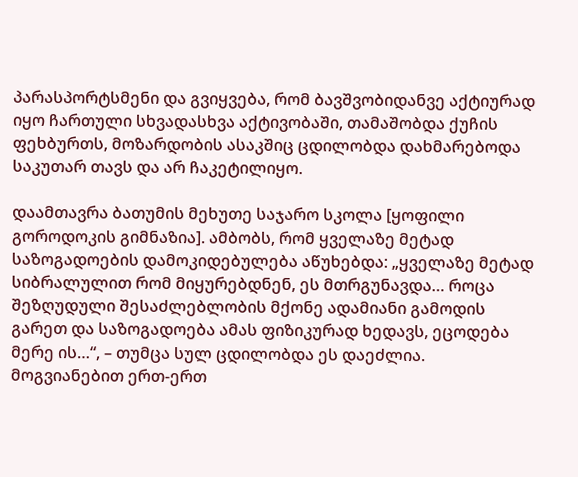პარასპორტსმენი და გვიყვება, რომ ბავშვობიდანვე აქტიურად იყო ჩართული სხვადასხვა აქტივობაში, თამაშობდა ქუჩის ფეხბურთს, მოზარდობის ასაკშიც ცდილობდა დახმარებოდა საკუთარ თავს და არ ჩაკეტილიყო.

დაამთავრა ბათუმის მეხუთე საჯარო სკოლა [ყოფილი გოროდოკის გიმნაზია]. ამბობს, რომ ყველაზე მეტად საზოგადოების დამოკიდებულება აწუხებდა: „ყველაზე მეტად სიბრალულით რომ მიყურებდნენ, ეს მთრგუნავდა… როცა შეზღუდული შესაძლებლობის მქონე ადამიანი გამოდის გარეთ და საზოგადოება ამას ფიზიკურად ხედავს, ეცოდება მერე ის…“, – თუმცა სულ ცდილობდა ეს დაეძლია. მოგვიანებით ერთ-ერთ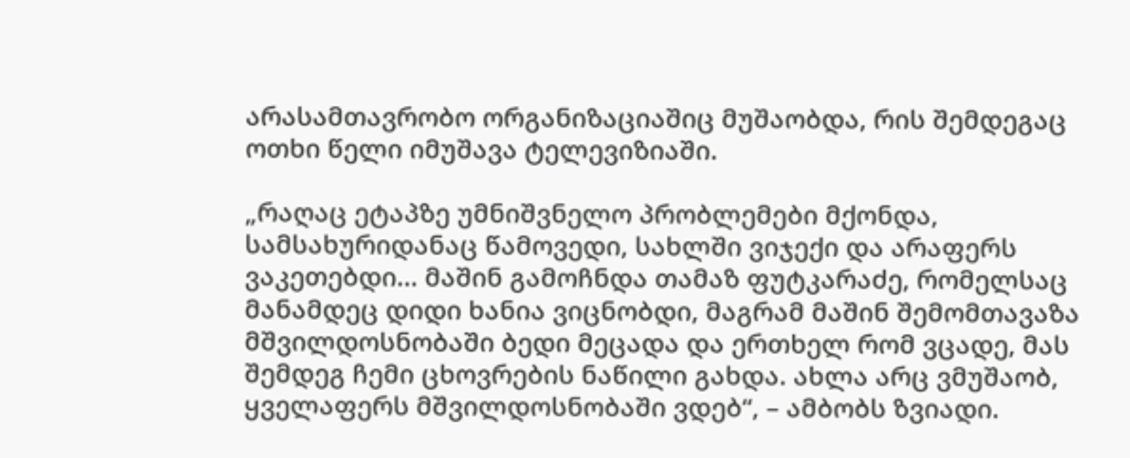არასამთავრობო ორგანიზაციაშიც მუშაობდა, რის შემდეგაც ოთხი წელი იმუშავა ტელევიზიაში.

„რაღაც ეტაპზე უმნიშვნელო პრობლემები მქონდა, სამსახურიდანაც წამოვედი, სახლში ვიჯექი და არაფერს ვაკეთებდი… მაშინ გამოჩნდა თამაზ ფუტკარაძე, რომელსაც მანამდეც დიდი ხანია ვიცნობდი, მაგრამ მაშინ შემომთავაზა მშვილდოსნობაში ბედი მეცადა და ერთხელ რომ ვცადე, მას შემდეგ ჩემი ცხოვრების ნაწილი გახდა. ახლა არც ვმუშაობ, ყველაფერს მშვილდოსნობაში ვდებ“, – ამბობს ზვიადი.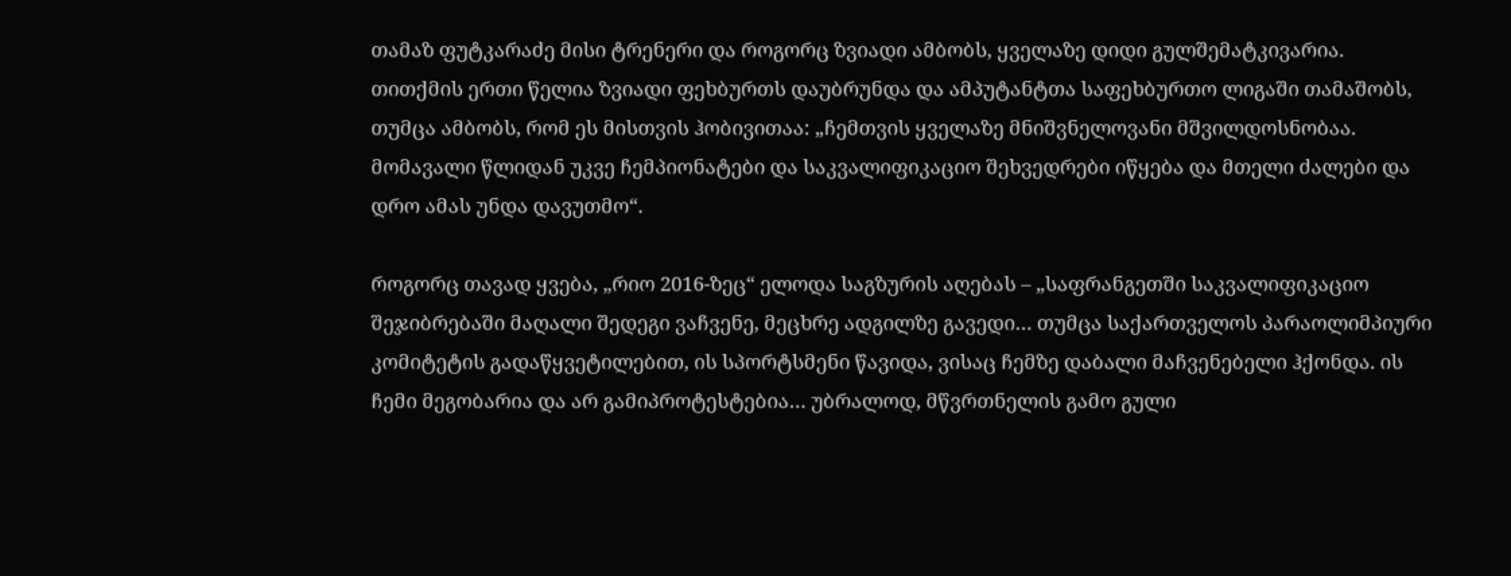თამაზ ფუტკარაძე მისი ტრენერი და როგორც ზვიადი ამბობს, ყველაზე დიდი გულშემატკივარია.
თითქმის ერთი წელია ზვიადი ფეხბურთს დაუბრუნდა და ამპუტანტთა საფეხბურთო ლიგაში თამაშობს, თუმცა ამბობს, რომ ეს მისთვის ჰობივითაა: „ჩემთვის ყველაზე მნიშვნელოვანი მშვილდოსნობაა. მომავალი წლიდან უკვე ჩემპიონატები და საკვალიფიკაციო შეხვედრები იწყება და მთელი ძალები და დრო ამას უნდა დავუთმო“.

როგორც თავად ყვება, „რიო 2016-ზეც“ ელოდა საგზურის აღებას – „საფრანგეთში საკვალიფიკაციო შეჯიბრებაში მაღალი შედეგი ვაჩვენე, მეცხრე ადგილზე გავედი… თუმცა საქართველოს პარაოლიმპიური კომიტეტის გადაწყვეტილებით, ის სპორტსმენი წავიდა, ვისაც ჩემზე დაბალი მაჩვენებელი ჰქონდა. ის ჩემი მეგობარია და არ გამიპროტესტებია… უბრალოდ, მწვრთნელის გამო გული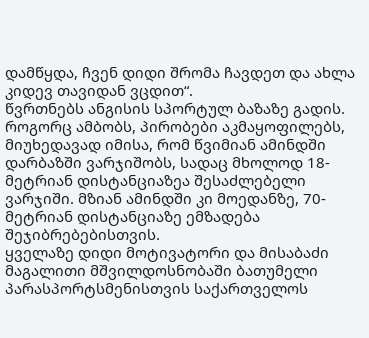დამწყდა, ჩვენ დიდი შრომა ჩავდეთ და ახლა კიდევ თავიდან ვცდით“.
წვრთნებს ანგისის სპორტულ ბაზაზე გადის. როგორც ამბობს, პირობები აკმაყოფილებს, მიუხედავად იმისა, რომ წვიმიან ამინდში დარბაზში ვარჯიშობს, სადაც მხოლოდ 18- მეტრიან დისტანციაზეა შესაძლებელი ვარჯიში. მზიან ამინდში კი მოედანზე, 70- მეტრიან დისტანციაზე ემზადება შეჯიბრებებისთვის.
ყველაზე დიდი მოტივატორი და მისაბაძი მაგალითი მშვილდოსნობაში ბათუმელი პარასპორტსმენისთვის საქართველოს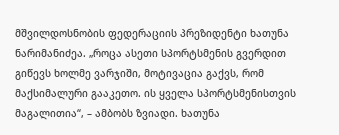მშვილდოსნობის ფედერაციის პრეზიდენტი ხათუნა ნარიმანიძეა. „როცა ასეთი სპორტსმენის გვერდით გიწევს ხოლმე ვარჯიში, მოტივაცია გაქვს, რომ მაქსიმალური გააკეთო. ის ყველა სპორტსმენისთვის მაგალითია“, – ამბობს ზვიადი. ხათუნა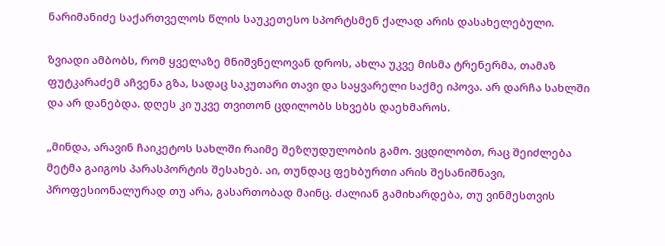ნარიმანიძე საქართველოს წლის საუკეთესო სპორტსმენ ქალად არის დასახელებული.

ზვიადი ამბობს, რომ ყველაზე მნიშვნელოვან დროს, ახლა უკვე მისმა ტრენერმა, თამაზ ფუტკარაძემ აჩვენა გზა, სადაც საკუთარი თავი და საყვარელი საქმე იპოვა. არ დარჩა სახლში და არ დანებდა. დღეს კი უკვე თვითონ ცდილობს სხვებს დაეხმაროს.

„მინდა, არავინ ჩაიკეტოს სახლში რაიმე შეზღუდულობის გამო. ვცდილობთ, რაც შეიძლება მეტმა გაიგოს პარასპორტის შესახებ. აი, თუნდაც ფეხბურთი არის შესანიშნავი, პროფესიონალურად თუ არა, გასართობად მაინც. ძალიან გამიხარდება, თუ ვინმესთვის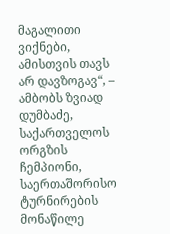მაგალითი ვიქნები, ამისთვის თავს არ დავზოგავ“, – ამბობს ზვიად დუმბაძე, საქართველოს ორგზის ჩემპიონი, საერთაშორისო ტურნირების მონაწილე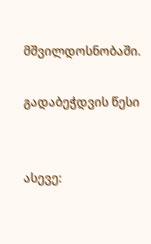მშვილდოსნობაში.

გადაბეჭდვის წესი


ასევე: